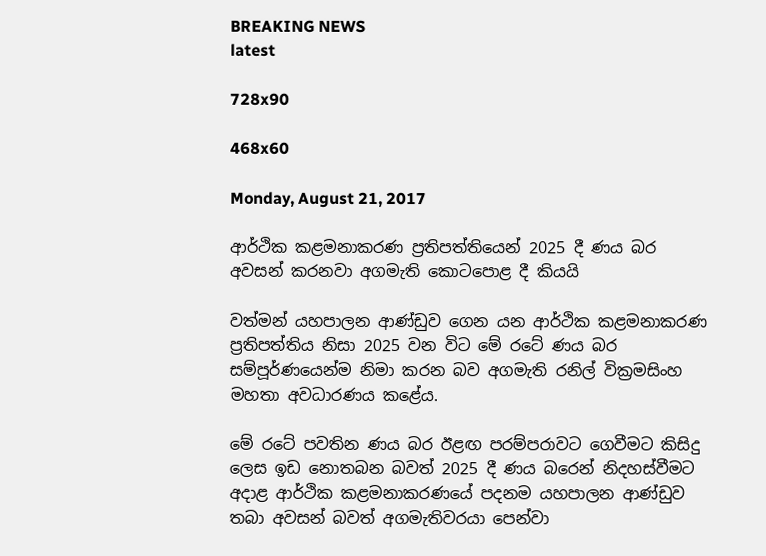BREAKING NEWS
latest

728x90

468x60

Monday, August 21, 2017

ආර්ථික කළමනාකරණ ප්‍රතිපත්තියෙන් 2025 දී ණය බර අවසන් කරනවා අගමැති කොටපොළ දී කියයි

වත්මන් යහපාලන ආණ්ඩුව ගෙන යන ආර්ථික කළමනාකරණ ප්‍රතිපත්තිය නිසා 2025 වන විට මේ රටේ ණය බර සම්පූර්ණයෙන්ම නිමා කරන බව අගමැති රනිල් වික්‍රමසිංහ මහතා අවධාරණය කළේය.

මේ රටේ පවතින ණය බර ඊළඟ පරම්පරාවට ගෙවීමට කිසිදු ලෙස ඉඩ නොතබන බවත් 2025 දී ණය බරෙන් නිදහස්වීමට අදාළ ආර්ථික කළමනාකරණයේ පදනම යහපාලන ආණ්ඩුව තබා අවසන් බවත් අගමැතිවරයා පෙන්වා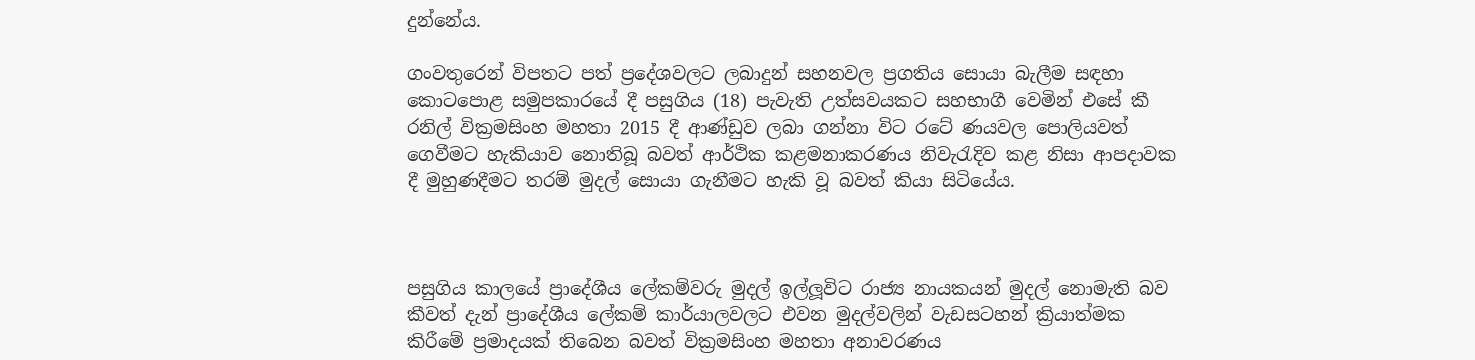දුන්නේය.

ගංවතුරෙන් විපතට පත් ප්‍රදේශවලට ලබාදුන් සහනවල ප්‍රගතිය සොයා බැලීම සඳහා කොටපොළ සමුපකාරයේ දී පසුගිය (18) පැවැති උත්සවයකට සහභාගී වෙමින් එසේ කී රනිල් වික්‍රමසිංහ මහතා 2015 දී ආණ්ඩුව ලබා ගන්නා විට රටේ ණයවල පොලියවත් ගෙවීමට හැකියාව නොතිබූ බවත් ආර්ථික කළමනාකරණය නිවැරැදිව කළ නිසා ආපදාවක දී මුහුණදීමට තරම් මුදල් සොයා ගැනීමට හැකි වූ බවත් කියා සිටියේය.



පසුගිය කාලයේ ප්‍රාදේශීය ලේකම්වරු මුදල් ඉල්ලූවිට රාජ්‍ය නායකයන් මුදල් නොමැති බව කීවත් දැන් ප්‍රාදේශීය ලේකම් කාර්යාලවලට එවන මුදල්වලින් වැඩසටහන් ක්‍රියාත්මක කිරීමේ ප්‍රමාදයක් තිබෙන බවත් වික්‍රමසිංහ මහතා අනාවරණය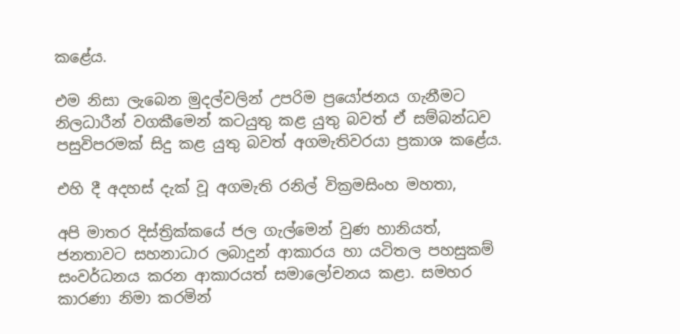කළේය.

එම නිසා ලැබෙන මුදල්වලින් උපරිම ප්‍රයෝජනය ගැනීමට නිලධාරීන් වගකීමෙන් කටයුතු කළ යුතු බවත් ඒ සම්බන්ධව පසුවිපරමක් සිදු කළ යුතු බවත් අගමැතිවරයා ප්‍රකාශ කළේය.

එහි දී අදහස් දැක් වූ අගමැති රනිල් වික්‍රමසිංහ මහතා,

අපි මාතර දිස්ත්‍රික්කයේ ජල ගැල්මෙන් වුණ හානියත්, ජනතාවට සහනාධාර ලබාදුන් ආකාරය හා යටිතල පහසුකම් සංවර්ධනය කරන ආකාරයත් සමාලෝචනය කළා. සමහර කාරණා නිමා කරමින්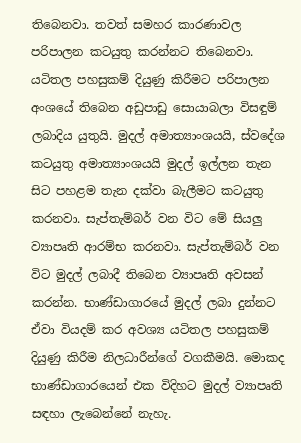තිබෙනවා. තවත් සමහර කාරණාවල පරිපාලන කටයුතු කරන්නට තිබෙනවා. යටිතල පහසුකම් දියුණු කිරීමට පරිපාලන අංශයේ තිබෙන අඩුපාඩු සොයාබලා විසඳුම් ලබාදිය යුතුයි. මුදල් අමාත්‍යාංශයයි, ස්වදේශ කටයුතු අමාත්‍යාංශයයි මුදල් ඉල්ලන තැන සිට පහළම තැන දක්වා බැලීමට කටයුතු කරනවා. සැප්තැම්බර් වන විට මේ සියලු ව්‍යාපෘති ආරම්භ කරනවා. සැප්තැම්බර් වන විට මුදල් ලබාදී තිබෙන ව්‍යාපෘති අවසන් කරන්න. භාණ්ඩාගාරයේ මුදල් ලබා දුන්නට ඒවා වියදම් කර අවශ්‍ය යටිතල පහසුකම් දියුණු කිරීම නිලධාරීන්ගේ වගකීමයි. මොකද භාණ්ඩාගාරයෙන් එක විදිහට මුදල් ව්‍යාපෘති සඳහා ලැබෙන්නේ නැහැ.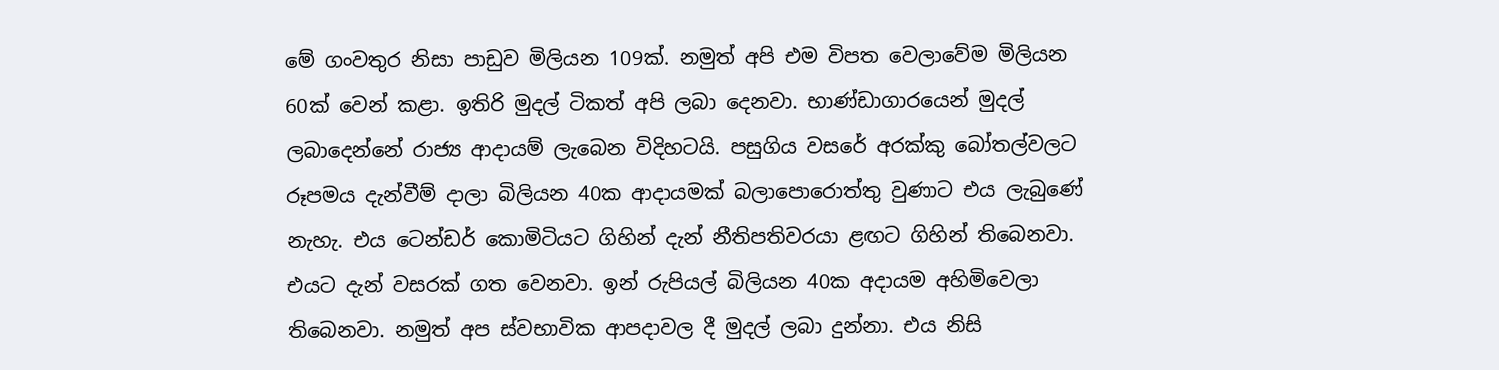මේ ගංවතුර නිසා පාඩුව මිලියන 109ක්. නමුත් අපි එම විපත වෙලාවේම මිලියන 60ක් වෙන් කළා. ඉතිරි මුදල් ටිකත් අපි ලබා දෙනවා. භාණ්ඩාගාරයෙන් මුදල් ලබාදෙන්නේ රාජ්‍ය ආදායම් ලැබෙන විදිහටයි. පසුගිය වසරේ අරක්කු බෝතල්වලට රූපමය දැන්වීම් දාලා බිලියන 40ක ආදායමක් බලාපොරොත්තු වුණාට එය ලැබුණේ නැහැ. එය ටෙන්ඩර් කොමිටියට ගිහින් දැන් නීතිපතිවරයා ළඟට ගිහින් තිබෙනවා. එයට දැන් වසරක් ගත වෙනවා. ඉන් රුපියල් බිලියන 40ක අදායම අහිමිවෙලා තිබෙනවා. නමුත් අප ස්වභාවික ආපදාවල දී මුදල් ලබා දුන්නා. එය නිසි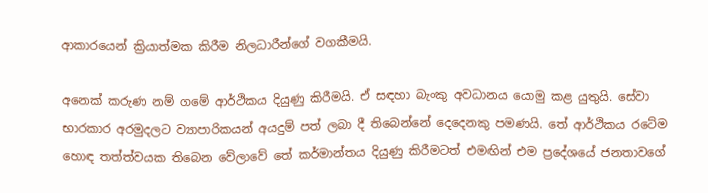ආකාරයෙන් ක්‍රියාත්මක කිරීම නිලධාරීන්ගේ වගකීමයි.

අනෙක් කරුණ නම් ගමේ ආර්ථිකය දියුණු කිරීමයි. ඒ සඳහා බැංකු අවධානය යොමු කළ යුතුයි. සේවා භාරකාර අරමුදලට ව්‍යාපාරිකයන් අයදුම් පත් ලබා දී තිබෙන්නේ දෙදෙනකු පමණයි. තේ ආර්ථිකය රටේම හොඳ තත්ත්වයක තිබෙන වේලාවේ තේ කර්මාන්තය දියුණු කිරීමටත් එමඟින් එම ප්‍රදේශයේ ජනතාවගේ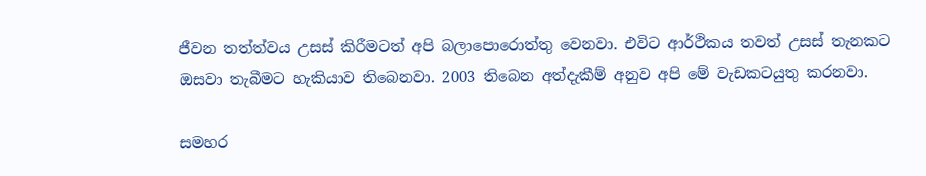ජීවන තත්ත්වය උසස් කිරීමටත් අපි බලාපොරොත්තු වෙනවා. එවිට ආර්ථිකය තවත් උසස් තැනකට ඔසවා තැබීමට හැකියාව තිබෙනවා. 2003 තිබෙන අත්දැකීම් අනුව අපි මේ වැඩකටයුතු කරනවා.

සමහර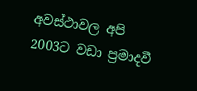අවස්ථාවල අපි 2003ට වඩා ප්‍රමාදවී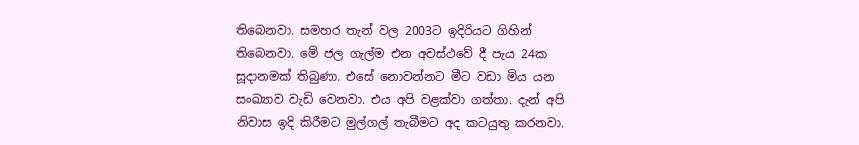තිබෙනවා. සමහර තැන් වල 2003ට ඉදිරියට ගිහින් තිබෙනවා. මේ ජල ගැල්ම එන අවස්ථවේ දී පැය 24ක සූදානමක් තිබුණා. එසේ නොවන්නට මීට වඩා මිය යන සංඛ්‍යාව වැඩි වෙනවා. එය අපි වළක්වා ගත්තා. දැන් අපි නිවාස ඉදි කිරීමට මුල්ගල් තැබීමට අද කටයුතු කරනවා.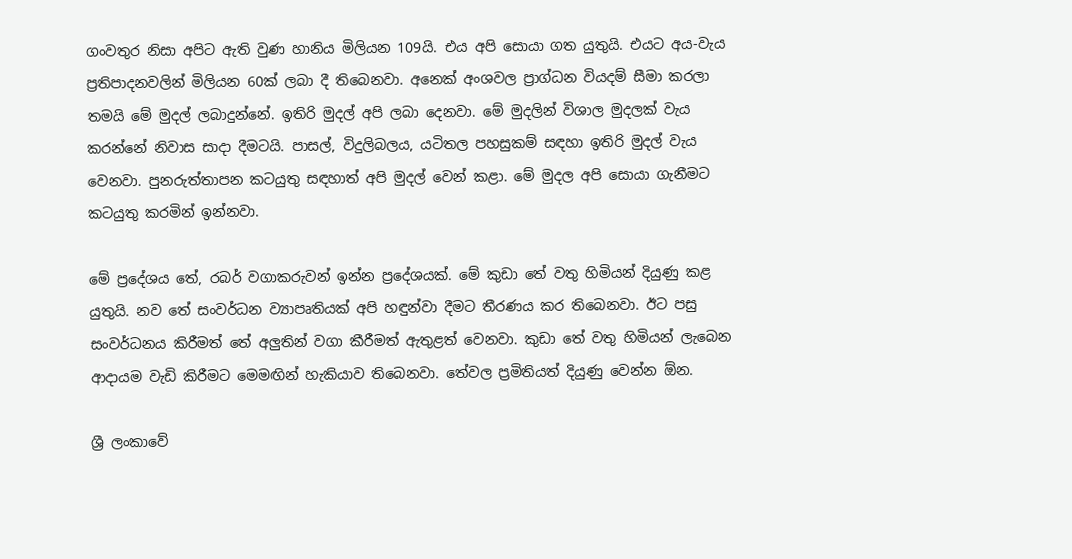ගංවතුර නිසා අපිට ඇති වුණ හානිය මිලියන 109යි. එය අපි සොයා ගත යුතුයි. එයට අය-වැය ප්‍රතිපාදනවලින් මිලියන 60ක් ලබා දී තිබෙනවා. අනෙක් අංශවල ප්‍රාග්ධන වියදම් සීමා කරලා තමයි මේ මුදල් ලබාදුන්නේ. ඉතිරි මුදල් අපි ලබා දෙනවා. මේ මුදලින් විශාල මුදලක් වැය කරන්නේ නිවාස සාදා දීමටයි. පාසල්, විදුලිබලය, යටිතල පහසුකම් සඳහා ඉතිරි මුදල් වැය වෙනවා. පුනරුත්තාපන කටයුතු සඳහාත් අපි මුදල් වෙන් කළා. මේ මුදල අපි සොයා ගැනීමට කටයුතු කරමින් ඉන්නවා.

මේ ප්‍රදේශය තේ, රබර් වගාකරුවන් ඉන්න ප්‍රදේශයක්. මේ කුඩා තේ වතු හිමියන් දියුණු කළ යුතුයි. නව තේ සංවර්ධන ව්‍යාපෘතියක් අපි හඳුන්වා දීමට තීරණය කර තිබෙනවා. ඊට පසු සංවර්ධනය කිරීමත් තේ අලුතින් වගා කීරීමත් ඇතුළත් වෙනවා. කුඩා තේ වතු හිමියන් ලැබෙන ආදායම වැඩි කිරීමට මෙමඟින් හැකියාව තිබෙනවා. තේවල ප්‍රමිතියත් දියුණු වෙන්න ඕන.

ශ්‍රී ලංකාවේ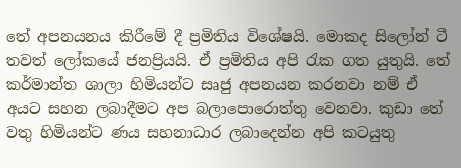තේ අපනයනය කිරීමේ දී ප්‍රමිතිය විශේෂයි. මොකද සිලෝන් ටී තවත් ලෝකයේ ජනප්‍රියයි. ඒ ප්‍රමිතිය අපි රැක ගත යුතුයි. තේ කර්මාන්ත ශාලා හිමියන්ට සෘජු අපනයන කරනවා නම් ඒ අයට සහන ලබාදීමට අප බලාපොරොත්තු වෙනවා. කුඩා තේ වතු හිමියන්ට ණය සහනාධාර ලබාදෙන්න අපි කටයුතු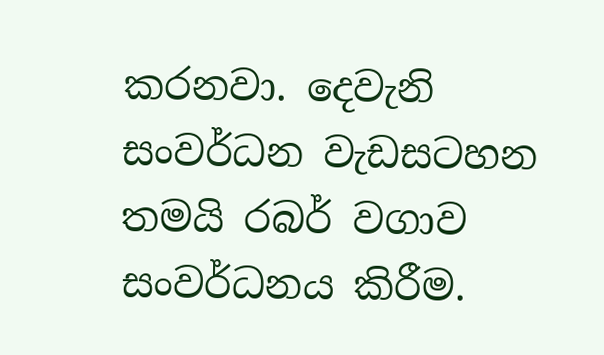කරනවා. දෙවැනි සංවර්ධන වැඩසටහන තමයි රබර් වගාව සංවර්ධනය කිරීම.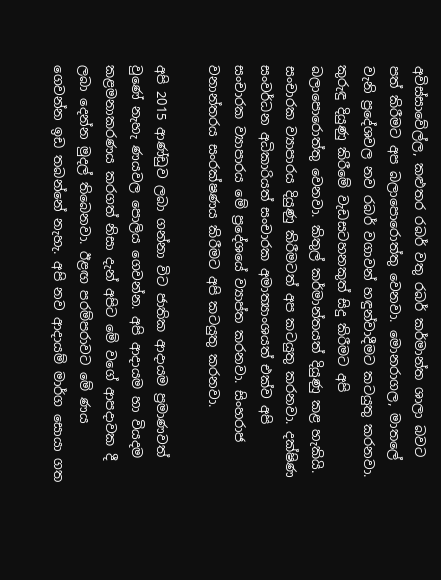අවිස්සාවේල්ල, කළුතර රබර් වතු රබර් කර්මාන්ත ශාලා බවට පත් කිරීමට අප බලාපොරොත්තු වෙනවා. මොනරාගල, මාතලේ වැනි ප්‍රදේශවල නව රබර් වගාවන් හඳුන්වාදීමට කටයුතු කරනවා. කුරුඳු දියුණු කිරීමේ වැඩසටහනකුත් සිදු කිරීමට අපි බලාපොරොත්තු වෙනවා. කිතුල් කර්මාන්තයත් දියුණු කළ හැකියි. සංචාරක ව්‍යාපාරය දියුණු කිරීමටත් අප කටයුතු කරනවා. දක්ෂිණ සංවර්ධන අධිකාරියත් සංචාරක අමාත්‍යාංශයත් එක්ව අපි සංචාරක ව්‍යාපාරය මේ ප්‍රදේශයේ ව්‍යාප්ත කරනවා. සිංහරාජ වනාන්තරය සංරක්ෂණය කිරීමට අපි කටයුතු කරනවා.

අපි 2015 ආණ්ඩුව ලබා ගන්නා විට ජාතික ආදායම ප්‍රමාණවත් වුණේ නැහැ ණයවල පොලිය ගෙවන්න. අපි ආදායම හා වියදම කළමනාකරණය කරගත් නිසා දැන් අපිට මේ වගේ ආපදාවක දී ලබා දෙන්න මුදල් තිබෙනවා. ඊළඟ පරම්පරාවට මේ ණය ගෙවන්න ඉඩ තබන්නේ නැහැ. අපි නව ආදායම් මාර්ග සොයා ගත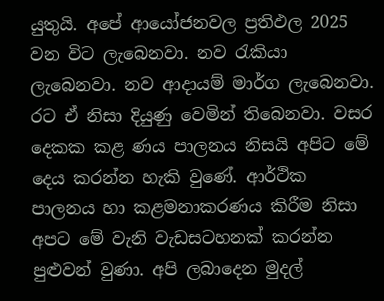යුතුයි. අපේ ආයෝජනවල ප්‍රතිඵල 2025 වන විට ලැබෙනවා. නව රැකියා ලැබෙනවා. නව ආදායම් මාර්ග ලැබෙනවා. රට ඒ නිසා දියුණු වෙමින් තිබෙනවා. වසර දෙකක කළ ණය පාලනය නිසයි අපිට මේ දෙය කරන්න හැකි වුණේ. ආර්ථික පාලනය හා කළමනාකරණය කිරීම නිසා අපට මේ වැනි වැඩසටහනක් කරන්න පුළුවන් වුණා. අපි ලබාදෙන මුදල්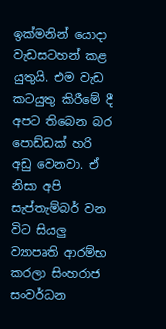ඉක්මනින් යොදා වැඩසටහන් කළ යුතුයි. එම වැඩ කටයුතු කිරීමේ දී අපට තිබෙන බර පොඩ්ඩක් හරි අඩු වෙනවා. ඒ නිසා අපි සැප්තැම්බර් වන විට සියලු ව්‍යාපෘති ආරම්භ කරලා සිංහරාජ සංවර්ධන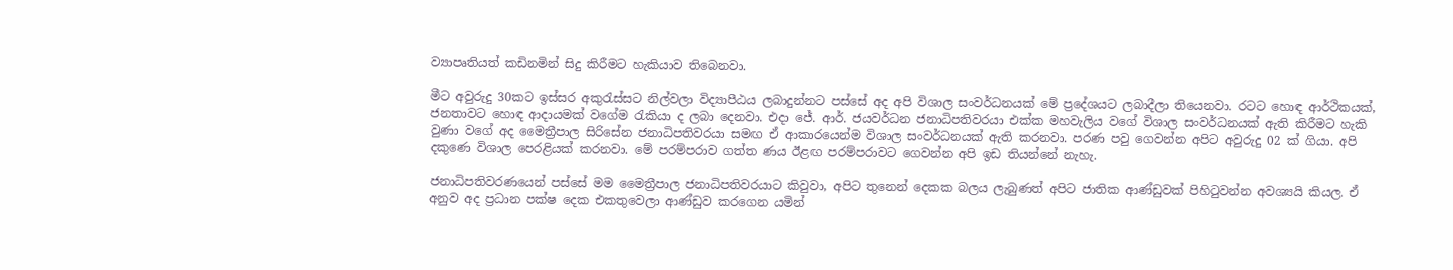ව්‍යාපෘතියත් කඩිනමින් සිදු කිරීමට හැකියාව තිබෙනවා.

මීට අවුරුදු 30කට ඉස්සර අකුරැස්සට නිල්වලා විද්‍යාපීඨය ලබාදුන්නට පස්සේ අද අපි විශාල සංවර්ධනයක් මේ ප්‍රදේශයට ලබාදීලා තියෙනවා. රටට හොඳ ආර්ථිකයක්, ජනතාවට හොඳ ආදායමක් වගේම රැකියා ද ලබා දෙනවා. එදා ජේ. ආර්. ජයවර්ධන ජනාධිපතිවරයා එක්ක මහවැලිය වගේ විශාල සංවර්ධනයක් ඇති කිරීමට හැකි වුණා වගේ අද මෛත්‍රීපාල සිරිසේන ජනාධිපතිවරයා සමඟ ඒ ආකාරයෙන්ම විශාල සංවර්ධනයක් ඇති කරනවා. පරණ පවු ගෙවන්න අපිට අවුරුදු 02 ක් ගියා. අපි දකුණෙ විශාල පෙරළියක් කරනවා. මේ පරම්පරාව ගත්ත ණය ඊළඟ පරම්පරාවට ගෙවන්න අපි ඉඩ තියන්නේ නැහැ.

ජනාධිපතිවරණයෙන් පස්සේ මම මෛත්‍රීපාල ජනාධිපතිවරයාට කිවුවා, අපිට තුනෙන් දෙකක බලය ලැබුණත් අපිට ජාතික ආණ්ඩුවක් පිහිටුවන්න අවශ්‍යයි කියල. ඒ අනුව අද ප්‍රධාන පක්ෂ දෙක එකතුවෙලා ආණ්ඩුව කරගෙන යමින්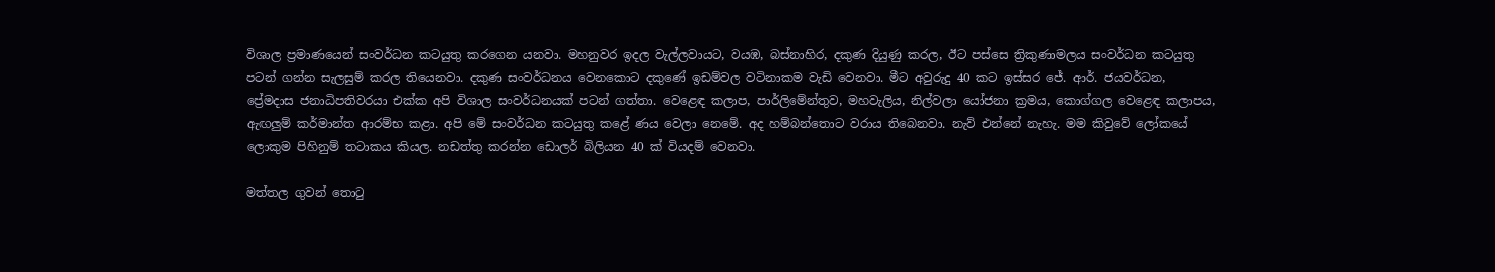විශාල ප්‍රමාණයෙන් සංවර්ධන කටයුතු කරගෙන යනවා. මහනුවර ඉදල වැල්ලවායට, වයඹ, බස්නාහිර, දකුණ දියුණු කරල, ඊට පස්සෙ ත්‍රිකුණාමලය සංවර්ධන කටයුතු පටන් ගන්න සැලසුම් කරල තියෙනවා. දකුණ සංවර්ධනය වෙනකොට දකුණේ ඉඩම්වල වටිනාකම වැඩි වෙනවා. මීට අවුරුදු 40 කට ඉස්සර ජේ. ආර්. ජයවර්ධන, ප්‍රේමදාස ජනාධිපතිවරයා එක්ක අපි විශාල සංවර්ධනයක් පටන් ගත්තා. වෙළෙඳ කලාප, පාර්ලිමේන්තුව, මහවැලිය, නිල්වලා යෝජනා ක්‍රමය, කොග්ගල වෙළෙඳ කලාපය, ඇඟලුම් කර්මාන්ත ආරම්භ කළා. අපි මේ සංවර්ධන කටයුතු කළේ ණය වෙලා නෙමේ. අද හම්බන්තොට වරාය තිබෙනවා. නැව් එන්නේ නැහැ. මම කිවුවේ ලෝකයේ ලොකුම පිහිනුම් තටාකය කියල. නඩත්තු කරන්න ඩොලර් බිලියන 40 ක් වියදම් වෙනවා.

මත්තල ගුවන් තොටු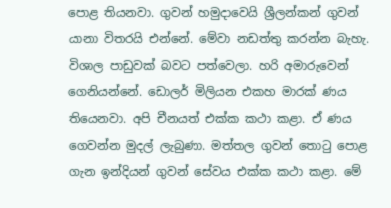පොළ තියනවා. ගුවන් හමුදාවෙයි ශ්‍රීලන්කන් ගුවන් යානා විතරයි එන්නේ. මේවා නඩත්තු කරන්න බැහැ. විශාල පාඩුවක් බවට පත්වෙලා. හරි අමාරුවෙන් ගෙනියන්නේ. ඩොලර් මිලියන එකහ මාරක් ණය තියෙනවා. අපි චීනයත් එක්ක කථා කළා. ඒ ණය ගෙවන්න මුදල් ලැබුණා. මත්තල ගුවන් තොටු පොළ ගැන ඉන්දියන් ගුවන් සේවය එක්ක කථා කළා. මේ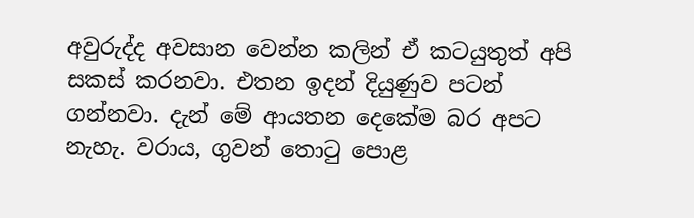අවුරුද්ද අවසාන වෙන්න කලින් ඒ කටයුතුත් අපි සකස් කරනවා. එතන ඉදන් දියුණුව පටන් ගන්නවා. දැන් මේ ආයතන දෙකේම බර අපට නැහැ. වරාය, ගුවන් තොටු පොළ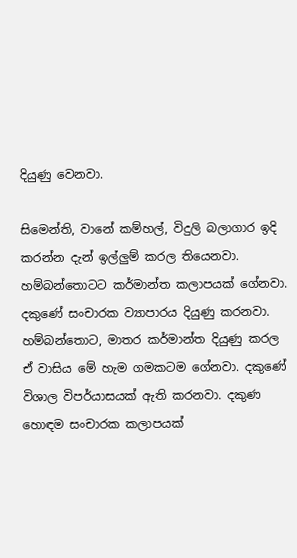දියුණු වෙනවා.

සිමෙන්ති, වානේ කම්හල්, විදුලි බලාගාර ඉදි කරන්න දැන් ඉල්ලුම් කරල තියෙනවා. හම්බන්තොටට කර්මාන්ත කලාපයක් ගේනවා. දකුණේ සංචාරක ව්‍යාපාරය දියුණු කරනවා. හම්බන්තොට, මාතර කර්මාන්ත දියුණු කරල ඒ වාසිය මේ හැම ගමකටම ගේනවා. දකුණේ විශාල විපර්යාසයක් ඇති කරනවා. දකුණ හොඳම සංචාරක කලාපයක්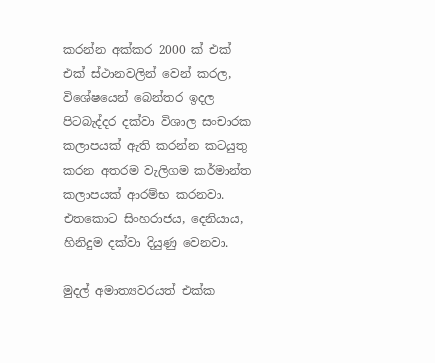කරන්න අක්කර 2000 ක් එක් එක් ස්ථානවලින් වෙන් කරල, විශේෂයෙන් බෙන්තර ඉදල පිටබැද්දර දක්වා විශාල සංචාරක කලාපයක් ඇති කරන්න කටයුතු කරන අතරම වැලිගම කර්මාන්ත කලාපයක් ආරම්භ කරනවා. එතකොට සිංහරාජය, දෙනියාය, හිනිදුම දක්වා දියුණු වෙනවා.

මුදල් අමාත්‍යවරයත් එක්ක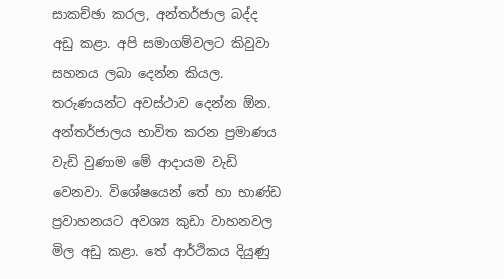සාකච්ඡා කරල, අන්තර්ජාල බද්ද අඩු කළා. අපි සමාගම්වලට කිවුවා සහනය ලබා දෙන්න කියල. තරුණයන්ට අවස්ථාව දෙන්න ඕන. අන්තර්ජාලය භාවිත කරන ප්‍රමාණය වැඩි වුණාම මේ ආදායම වැඩි වෙනවා. විශේෂයෙන් තේ හා භාණ්ඩ ප්‍රවාහනයට අවශ්‍ය කුඩා වාහනවල මිල අඩු කළා. තේ ආර්ථිකය දියුණු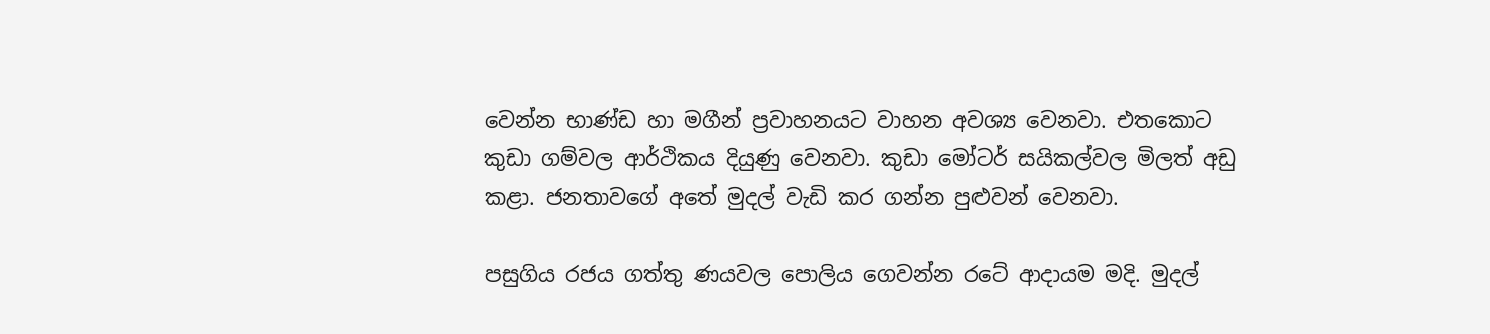වෙන්න භාණ්ඩ හා මගීන් ප්‍රවාහනයට වාහන අවශ්‍ය වෙනවා. එතකොට කුඩා ගම්වල ආර්ථිකය දියුණු වෙනවා. කුඩා මෝටර් සයිකල්වල මිලත් අඩු කළා. ජනතාවගේ අතේ මුදල් වැඩි කර ගන්න පුළුවන් වෙනවා.

පසුගිය රජය ගත්තු ණයවල පොලිය ගෙවන්න රටේ ආදායම මදි. මුදල්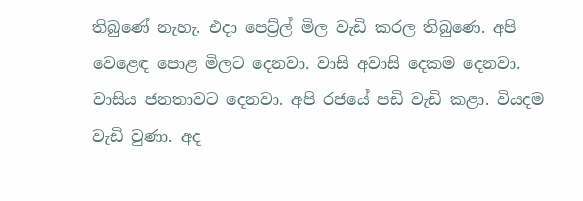තිබුණේ නැහැ. එදා පෙට්‍ර්ල් මිල වැඩි කරල තිබුණෙ. අපි වෙළෙඳ පොළ මිලට දෙනවා. වාසි අවාසි දෙකම දෙනවා. වාසිය ජනතාවට දෙනවා. අපි රජයේ පඩි වැඩි කළා. වියදම වැඩි වුණා. අද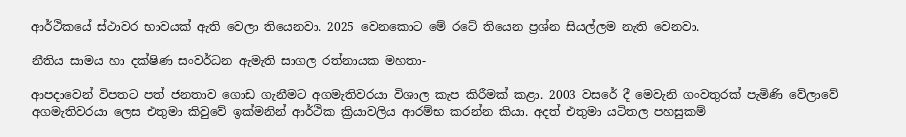ආර්ථිකයේ ස්ථාවර භාවයක් ඇති වෙලා තියෙනවා. 2025 වෙනකොට මේ රටේ තියෙන ප්‍රශ්න සියල්ලම නැති වෙනවා.

නීතිය සාමය හා දක්ෂිණ සංවර්ධන ඇමැති සාගල රත්නායක මහතා-

ආපදාවෙන් විපතට පත් ජනතාව ගොඩ ගැනීමට අගමැතිවරයා විශාල කැප කිරීමක් කළා. 2003 වසරේ දී මෙවැනි ගංවතුරක් පැමිණි වේලාවේ අගමැතිවරයා ලෙස එතුමා කිවුවේ ඉක්මනින් ආර්ථික ක්‍රියාවලිය ආරම්භ කරන්න කියා. අදත් එතුමා යටිතල පහසුකම්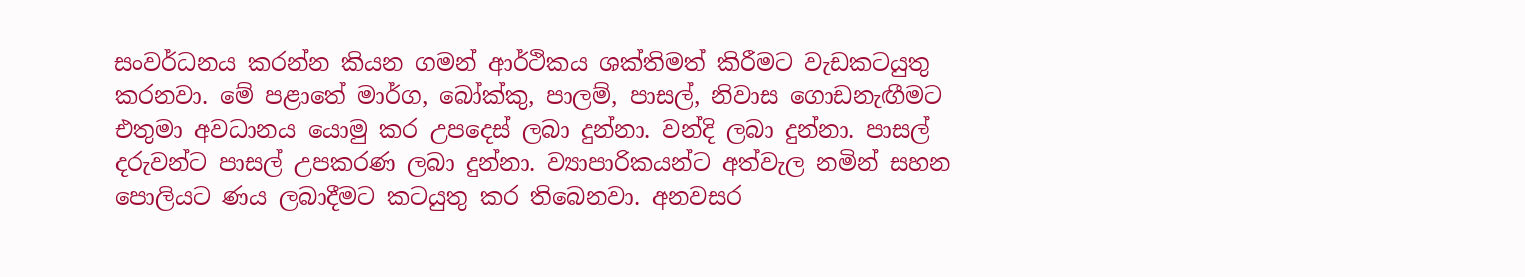සංවර්ධනය කරන්න කියන ගමන් ආර්ථිකය ශක්තිමත් කිරීමට වැඩකටයුතු කරනවා. මේ පළාතේ මාර්ග, බෝක්කු, පාලම්, පාසල්, නිවාස ගොඩනැඟීමට එතුමා අවධානය යොමු කර උපදෙස් ලබා දුන්නා. වන්දි ලබා දුන්නා. පාසල් දරුවන්ට පාසල් උපකරණ ලබා දුන්නා. ව්‍යාපාරිකයන්ට අත්වැල නමින් සහන පොලියට ණය ලබාදීමට කටයුතු කර තිබෙනවා. අනවසර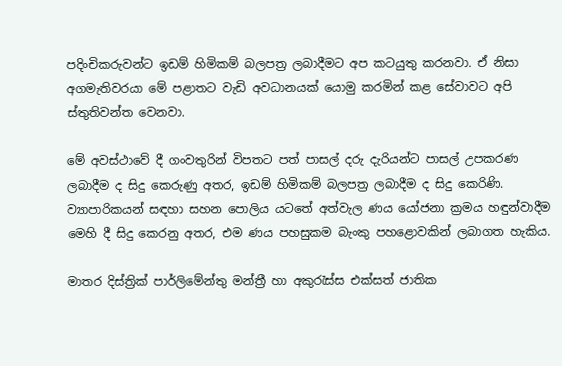පදිංචිකරුවන්ට ඉඩම් හිමිකම් බලපත්‍ර ලබාදීමට අප කටයුතු කරනවා. ඒ නිසා අගමැතිවරයා මේ පළාතට වැඩි අවධානයක් යොමු කරමින් කළ සේවාවට අපි ස්තුතිවන්ත වෙනවා.

මේ අවස්ථාවේ දී ගංවතුරින් විපතට පත් පාසල් දරු දැරියන්ට පාසල් උපකරණ ලබාදීම ද සිදු කෙරුණු අතර, ඉඩම් හිමිකම් බලපත්‍ර ලබාදීම ද සිදු කෙරිණි. ව්‍යාපාරිකයන් සඳහා සහන පොලිය යටතේ අත්වැල ණය යෝජනා ක්‍රමය හඳුන්වාදීම මෙහි දී සිදු කෙරනු අතර, එම ණය පහසුකම බැංකු පහළොවකින් ලබාගත හැකිය.

මාතර දිස්ත්‍රික් පාර්ලිමේන්තු මන්ත්‍රී හා අකුරැස්ස එක්සත් ජාතික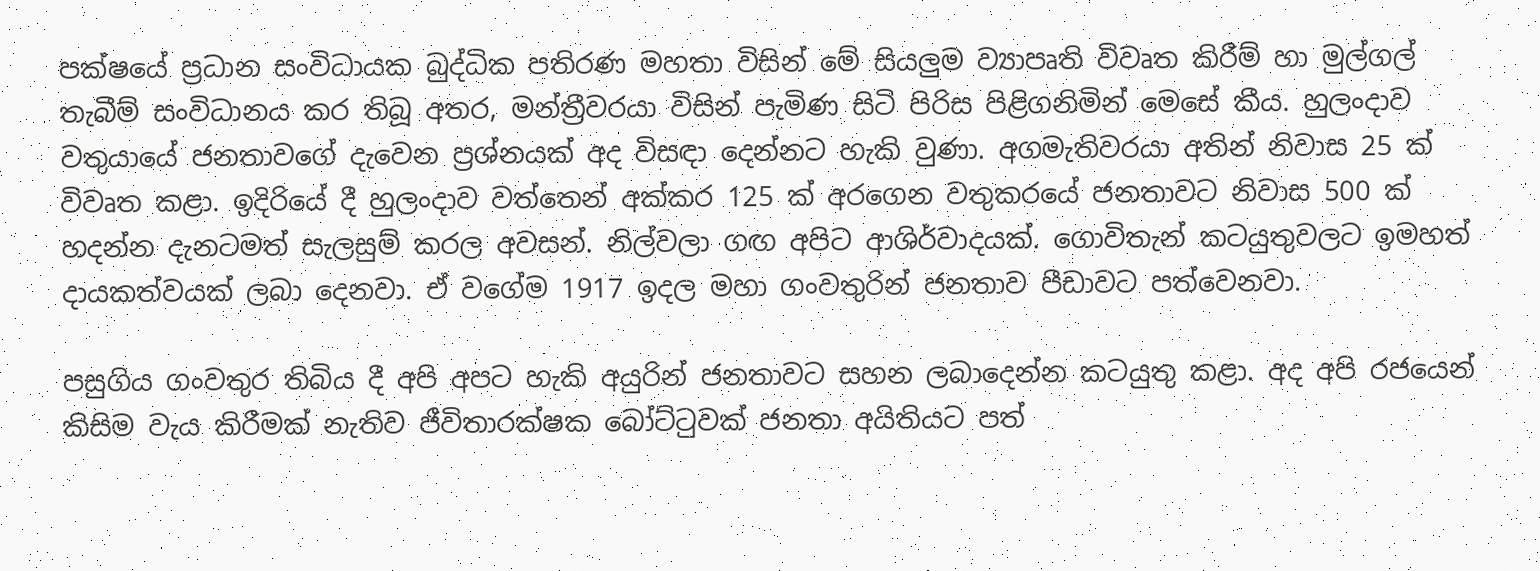පක්ෂයේ ප්‍රධාන සංවිධායක බුද්ධික පතිරණ මහතා විසින් මේ සියලුම ව්‍යාපෘති විවෘත කිරීම් හා මුල්ගල් තැබීම් සංවිධානය කර තිබූ අතර, මන්ත්‍රීවරයා විසින් පැමිණ සිටි පිරිස පිළිගනිමින් මෙසේ කීය. හුලංදාව වතුයායේ ජනතාවගේ දැවෙන ප්‍රශ්නයක් අද විසඳා දෙන්නට හැකි වුණා. අගමැතිවරයා අතින් නිවාස 25 ක් විවෘත කළා. ඉදිරියේ දී හුලංදාව වත්තෙන් අක්කර 125 ක් අරගෙන වතුකරයේ ජනතාවට නිවාස 500 ක් හදන්න දැනටමත් සැලසුම් කරල අවසන්. නිල්වලා ගඟ අපිට ආශිර්වාදයක්. ගොවිතැන් කටයුතුවලට ඉමහත් දායකත්වයක් ලබා දෙනවා. ඒ වගේම 1917 ඉදල මහා ගංවතුරින් ජනතාව පීඩාවට පත්වෙනවා.

පසුගිය ගංවතුර තිබිය දී අපි අපට හැකි අයුරින් ජනතාවට සහන ලබාදෙන්න කටයුතු කළා. අද අපි රජයෙන් කිසිම වැය කිරීමක් නැතිව ජීවිතාරක්ෂක බෝට්ටුවක් ජනතා අයිතියට පත්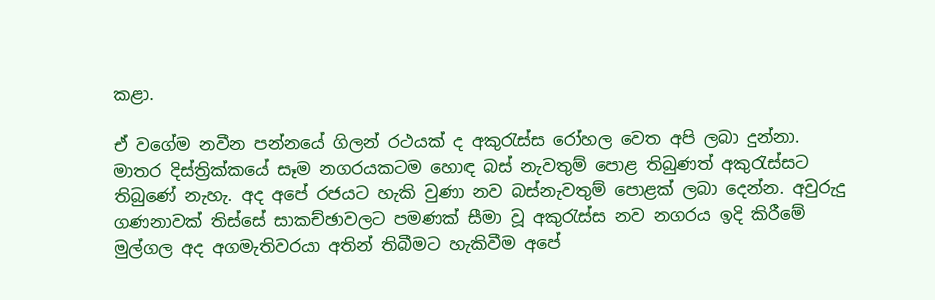කළා.

ඒ වගේම නවීන පන්නයේ ගිලන් රථයක් ද අකුරැස්ස රෝහල වෙත අපි ලබා දුන්නා. මාතර දිස්ත්‍රික්කයේ සෑම නගරයකටම හොඳ බස් නැවතුම් පොළ තිබුණත් අකුරැස්සට තිබුණේ නැහැ. අද අපේ රජයට හැකි වුණා නව බස්නැවතුම් පොළක් ලබා දෙන්න. අවුරුදු ගණනාවක් තිස්සේ සාකච්ඡාවලට පමණක් සීමා වූ අකුරැස්ස නව නගරය ඉදි කිරීමේ මුල්ගල අද අගමැතිවරයා අතින් තිබීමට හැකිවීම අපේ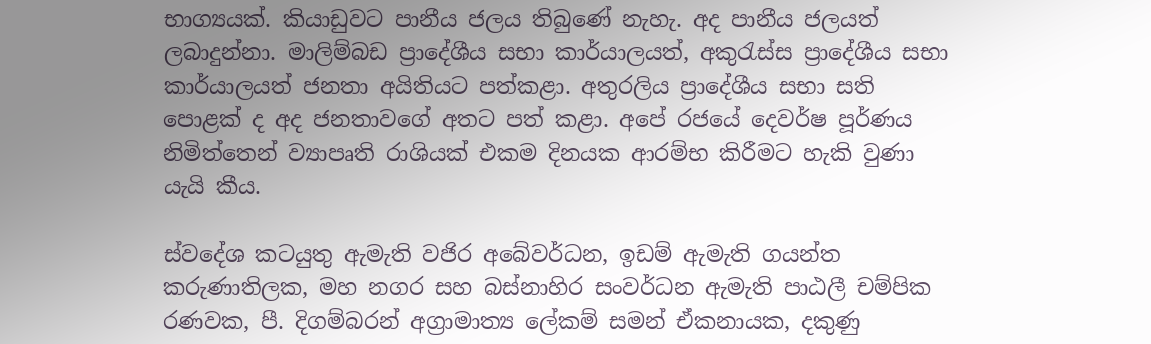භාග්‍යයක්. කියාඩුවට පානීය ජලය තිබුණේ නැහැ. අද පානීය ජලයත් ලබාදුන්නා. මාලිම්බඩ ප්‍රාදේශීය සභා කාර්යාලයත්, අකුරැස්ස ප්‍රාදේශීය සභා කාර්යාලයත් ජනතා අයිතියට පත්කළා. අතුරලිය ප්‍රාදේශීය සභා සති පොළක් ද අද ජනතාවගේ අතට පත් කළා. අපේ රජයේ දෙවර්ෂ පූර්ණය නිමිත්තෙන් ව්‍යාපෘති රාශියක් එකම දිනයක ආරම්භ කිරීමට හැකි වුණා යැයි කීය.

ස්වදේශ කටයුතු ඇමැති වජිර අබේවර්ධන, ඉඩම් ඇමැති ගයන්ත කරුණාතිලක, මහ නගර සහ බස්නාහිර සංවර්ධන ඇමැති පාඨලී චම්පික රණවක, පී. දිගම්බරන් අග්‍රාමාත්‍ය ලේකම් සමන් ඒකනායක, දකුණු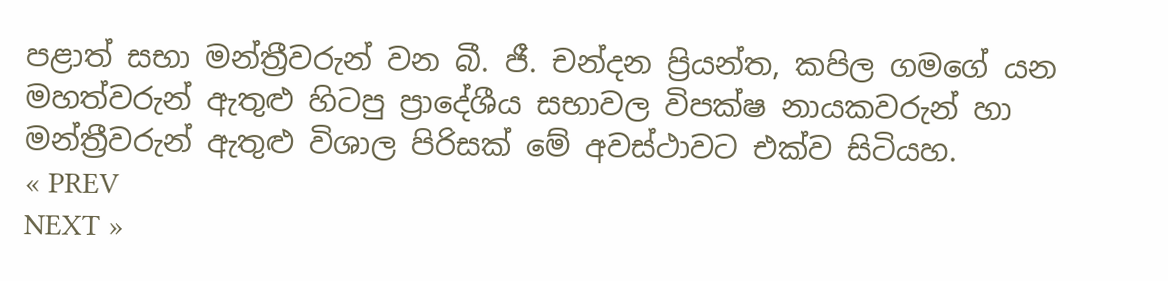පළාත් සභා මන්ත්‍රීවරුන් වන බී. ජී. චන්දන ප්‍රියන්ත, කපිල ගමගේ යන මහත්වරුන් ඇතුළු හිටපු ප්‍රාදේශීය සභාවල විපක්ෂ නායකවරුන් හා මන්ත්‍රීවරුන් ඇතුළු විශාල පිරිසක් මේ අවස්ථාවට එක්ව සිටියහ.
« PREV
NEXT »